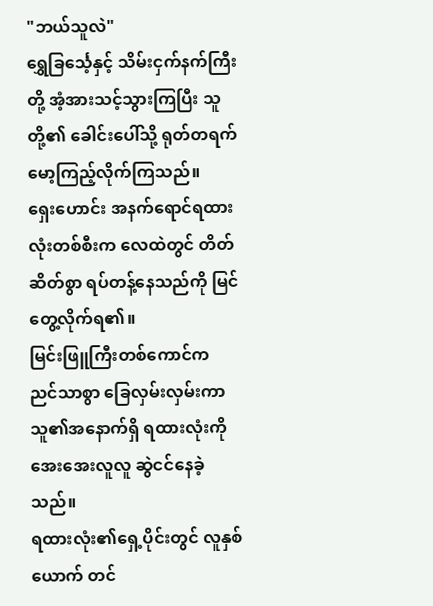"ဘယ်သူလဲ"
ရွှေခြင်္သေ့နှင့် သိမ်းငှက်နက်ကြီးတို့ အံ့အားသင့်သွားကြပြီး သူတို့၏ ခေါင်းပေါ်သို့ ရုတ်တရက် မော့ကြည့်လိုက်ကြသည်။
ရှေးဟောင်း အနက်ရောင်ရထားလုံးတစ်စီးက လေထဲတွင် တိတ်ဆိတ်စွာ ရပ်တန့်နေသည်ကို မြင်တွေ့လိုက်ရ၏။
မြင်းဖြူကြီးတစ်ကောင်က ညင်သာစွာ ခြေလှမ်းလှမ်းကာ သူ၏အနောက်ရှိ ရထားလုံးကို အေးအေးလူလူ ဆွဲငင်နေခဲ့သည်။
ရထားလုံး၏ရှေ့ပိုင်းတွင် လူနှစ်ယောက် တင်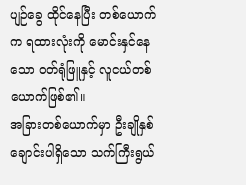ပျဉ်ခွေ ထိုင်နေပြီး တစ်ယောက်က ရထားလုံးကို မောင်းနှင်နေသော ဝတ်ရုံဖြူနှင့် လူငယ်တစ်ယောက်ဖြစ်၏။
အခြားတစ်ယောက်မှာ ဦးချိုနှစ်ချောင်းပါရှိသော သက်ကြီးရွယ်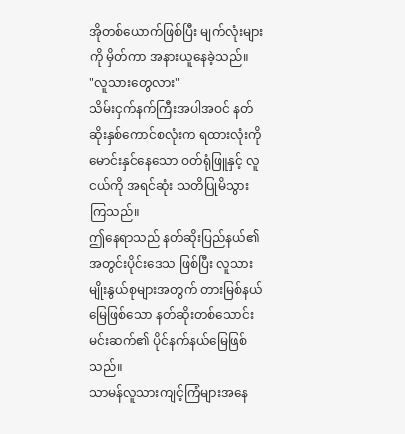အိုတစ်ယောက်ဖြစ်ပြီး မျက်လုံးများကို မှိတ်ကာ အနားယူနေခဲ့သည်။
"လူသားတွေလား"
သိမ်းငှက်နက်ကြီးအပါအဝင် နတ်ဆိုးနှစ်ကောင်စလုံးက ရထားလုံးကို မောင်းနှင်နေသော ဝတ်ရုံဖြူနှင့် လူငယ်ကို အရင်ဆုံး သတိပြုမိသွားကြသည်။
ဤနေရာသည် နတ်ဆိုးပြည်နယ်၏ အတွင်းပိုင်းဒေသ ဖြစ်ပြီး လူသားမျိုးနွယ်စုများအတွက် တားမြစ်နယ်မြေဖြစ်သော နတ်ဆိုးတစ်သောင်းမင်းဆက်၏ ပိုင်နက်နယ်မြေဖြစ်သည်။
သာမန်လူသားကျင့်ကြံများအနေ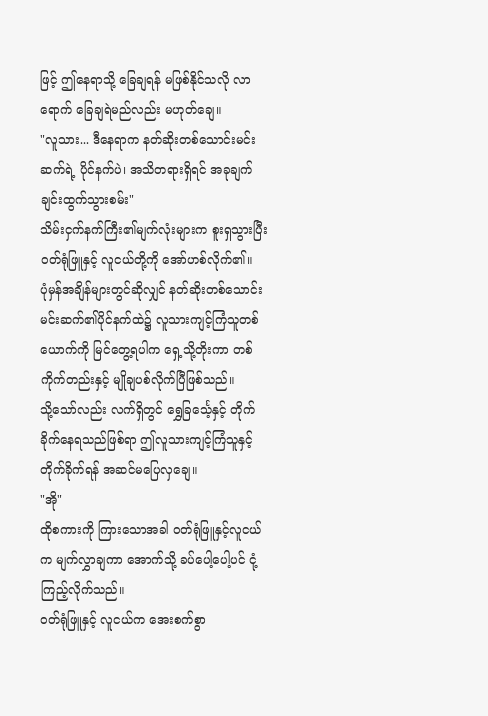ဖြင့် ဤနေရာသို့ ခြေချရန် မဖြစ်နိုင်သလို လာရောက် ခြေချရဲမည်လည်း မဟုတ်ချေ။
"လူသား... ဒီနေရာက နတ်ဆိုးတစ်သောင်းမင်းဆက်ရဲ့ ပိုင်နက်ပဲ၊ အသိတရားရှိရင် အခုချက်ချင်းထွက်သွားစမ်း"
သိမ်းငှက်နက်ကြီး၏မျက်လုံးများက စူးရှသွားပြီး ဝတ်ရုံဖြူနှင့် လူငယ်တို့ကို အော်ဟစ်လိုက်၏။
ပုံမှန်အချိန်များတွင်ဆိုလျှင် နတ်ဆိုးတစ်သောင်း မင်းဆက်၏ပိုင်နက်ထဲ၌ လူသားကျင့်ကြံသူတစ်ယောက်ကို မြင်တွေ့ရပါက ရှေ့သို့တိုးကာ တစ်ကိုက်တည်းနှင့် မျိုချပစ်လိုက်ပြီဖြစ်သည်။
သို့သော်လည်း လက်ရှိတွင် ရွှေခြင်္သေ့နှင့် တိုက်ခိုက်နေရသည်ဖြစ်ရာ ဤလူသားကျင့်ကြံသူနှင့် တိုက်ခိုက်ရန် အဆင်မပြေလှချေ။
"အို"
ထိုစကားကို ကြားသောအခါ ဝတ်ရုံဖြူနှင့်လူငယ်က မျက်လွှာချကာ အောက်သို့ ခပ်ပေါ့ပေါ့ပင် ငုံ့ကြည့်လိုက်သည်။
ဝတ်ရုံဖြူနှင့် လူငယ်က အေးစက်စွာ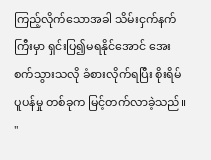ကြည့်လိုက်သောအခါ သိမ်းငှက်နက်ကြီးမှာ ရှင်းပြ၍မရနိုင်အောင် အေးစက်သွားသလို ခံစားလိုက်ရပြီး စိုးရိမ်ပူပန်မှု တစ်ခုက မြင့်တက်လာခဲ့သည်။
"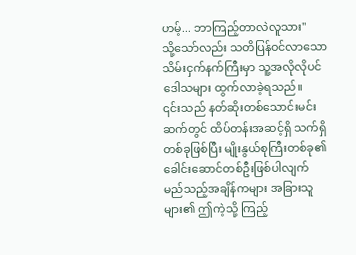ဟမ့်... ဘာကြည့်တာလဲလူသား"
သို့သော်လည်း သတိပြန်ဝင်လာသော သိမ်းငှက်နက်ကြီးမှာ သူ့အလိုလိုပင် ဒေါသများ ထွက်လာခဲ့ရသည်။
၎င်းသည် နတ်ဆိုးတစ်သောင်းမင်းဆက်တွင် ထိပ်တန်းအဆင့်ရှိ သက်ရှိတစ်ခုဖြစ်ပြီး မျိုးနွယ်စုကြီးတစ်ခု၏ ခေါင်းဆောင်တစ်ဦးဖြစ်ပါလျက် မည်သည့်အချိန်ကများ အခြားသူများ၏ ဤကဲ့သို့ ကြည့်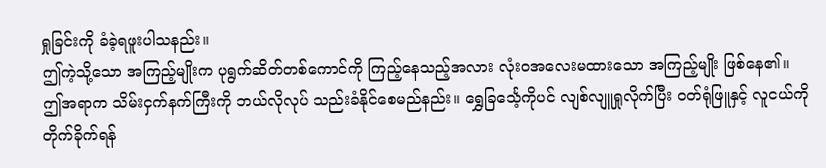ရှုခြင်းကို ခံခဲ့ရဖူးပါသနည်း။
ဤကဲ့သို့သော အကြည့်မျိုးက ပုရွက်ဆိတ်တစ်ကောင်ကို ကြည့်နေသည့်အလား လုံးဝအလေးမထားသော အကြည့်မျိုး ဖြစ်နေ၏။
ဤအရာက သိမ်းငှက်နက်ကြီးကို ဘယ်လိုလုပ် သည်းခံနိုင်စေမည်နည်း။ ရွှေခြင်္သေ့ကိုပင် လျစ်လျူရှုလိုက်ပြီး ဝတ်ရုံဖြူနှင့် လူငယ်ကို တိုက်ခိုက်ရန်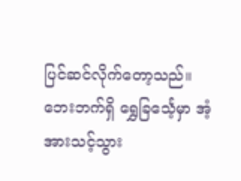ပြင်ဆင်လိုက်တော့သည်။
ဘေးဘက်ရှိ ရွှေခြင်္သေ့မှာ အံ့အားသင့်သွား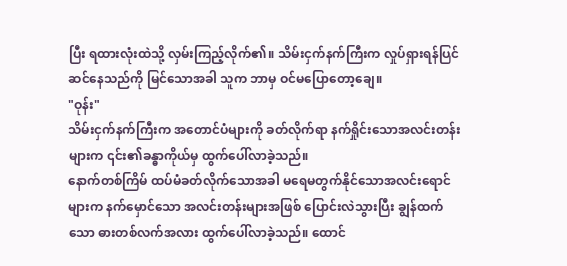ပြီး ရထားလုံးထဲသို့ လှမ်းကြည့်လိုက်၏။ သိမ်းငှက်နက်ကြီးက လှုပ်ရှားရန်ပြင်ဆင်နေသည်ကို မြင်သောအခါ သူက ဘာမှ ဝင်မပြောတော့ချေ။
"ဝုန်း"
သိမ်းငှက်နက်ကြီးက အတောင်ပံများကို ခတ်လိုက်ရာ နက်ရှိုင်းသောအလင်းတန်းများက ၎င်း၏ခန္ဓာကိုယ်မှ ထွက်ပေါ်လာခဲ့သည်။
နောက်တစ်ကြိမ် ထပ်မံခတ်လိုက်သောအခါ မရေမတွက်နိုင်သောအလင်းရောင်များက နက်မှောင်သော အလင်းတန်းများအဖြစ် ပြောင်းလဲသွားပြီး ချွန်ထက်သော ဓားတစ်လက်အလား ထွက်ပေါ်လာခဲ့သည်။ ထောင်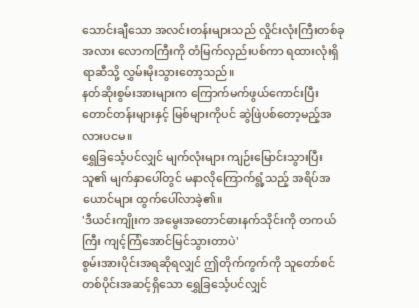သောင်းချီသော အလင်းတန်းများသည် လှိုင်းလုံးကြီးတစ်ခုအလား လောကကြီးကို တံမြက်လှည်းပစ်ကာ ရထားလုံးရှိရာဆီသို့ လွှမ်းမိုးသွားတော့သည်။
နတ်ဆိုးစွမ်းအားများက ကြောက်မက်ဖွယ်ကောင်းပြီး တောင်တန်းများနှင့် မြစ်များကိုပင် ဆွဲဖြဲပစ်တော့မည့်အလားပငမ။
ရွှေခြင်္သေ့ပင်လျှင် မျက်လုံးများ ကျဉ်းမြောင်းသွားပြီး သူ၏ မျက်နှာပေါ်တွင် မနာလိုကြောက်ရွံ့သည့် အရိပ်အယောင်များ ထွက်ပေါ်လာခဲ့၏။
'ဒီယင်းကျိုးက အမွေးအတောင်ဓားနက်သိုင်းကို တကယ်ကြီး ကျင့်ကြံအောင်မြင်သွားတာပဲ'
စွမ်းအားပိုင်းအရဆိုရလျှင် ဤတိုက်ကွက်ကို သူတော်စင်တစ်ပိုင်းအဆင့်ရှိသော ရွှေခြင်္သေ့ပင်လျှင်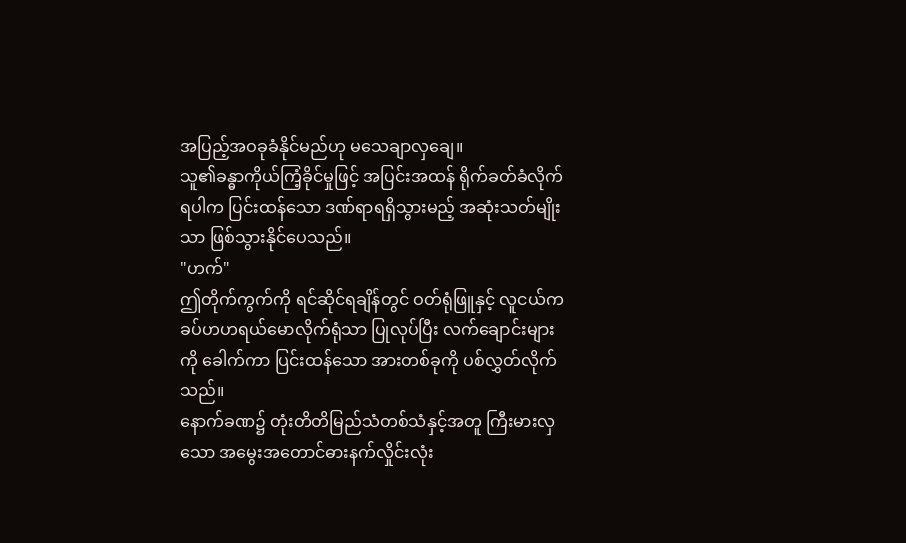အပြည့်အဝခုခံနိုင်မည်ဟု မသေချာလှချေ။
သူ၏ခန္ဓာကိုယ်ကြံ့ခိုင်မှုဖြင့် အပြင်းအထန် ရိုက်ခတ်ခံလိုက်ရပါက ပြင်းထန်သော ဒဏ်ရာရရှိသွားမည့် အဆုံးသတ်မျိုးသာ ဖြစ်သွားနိုင်ပေသည်။
"ဟက်"
ဤတိုက်ကွက်ကို ရင်ဆိုင်ရချိန်တွင် ဝတ်ရုံဖြူနှင့် လူငယ်က ခပ်ဟဟရယ်မောလိုက်ရုံသာ ပြုလုပ်ပြီး လက်ချောင်းများကို ခေါက်ကာ ပြင်းထန်သော အားတစ်ခုကို ပစ်လွှတ်လိုက်သည်။
နောက်ခဏ၌ တုံးတိတိမြည်သံတစ်သံနှင့်အတူ ကြီးမားလှသော အမွေးအတောင်ဓားနက်လှိုင်းလုံး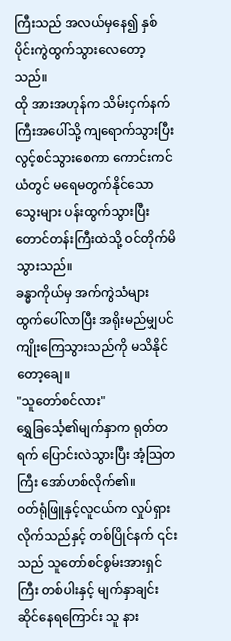ကြီးသည် အလယ်မှနေ၍ နှစ်ပိုင်းကွဲထွက်သွားလေတော့သည်။
ထို အားအဟုန်က သိမ်းငှက်နက်ကြီးအပေါ်သို့ ကျရောက်သွားပြီး လွင့်စင်သွားစေကာ ကောင်းကင်ယံတွင် မရေမတွက်နိုင်သော သွေးများ ပန်းထွက်သွားပြီး တောင်တန်းကြီးထဲသို့ ဝင်တိုက်မိသွားသည်။
ခန္ဓာကိုယ်မှ အက်ကွဲသံများ ထွက်ပေါ်လာပြီး အရိုးမည်မျှပင် ကျိုးကြေသွားသည်ကို မသိနိုင်တော့ချေ။
"သူတော်စင်လား"
ရွှေခြင်္သေ့၏မျက်နှာက ရုတ်တရက် ပြောင်းလဲသွားပြီး အံ့သြတကြီး အော်ဟစ်လိုက်၏။
ဝတ်ရုံဖြူနှင့်လူငယ်က လှုပ်ရှားလိုက်သည်နှင့် တစ်ပြိုင်နက် ၎င်းသည် သူတော်စင်စွမ်းအားရှင်ကြီး တစ်ပါးနှင့် မျက်နှာချင်းဆိုင်နေရကြောင်း သူ နား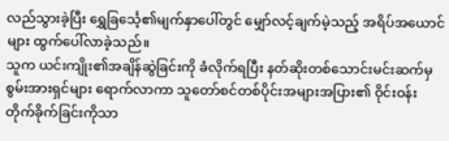လည်သွားခဲ့ပြီး ရွှေခြင်္သေ့၏မျက်နှာပေါ်တွင် မျှော်လင့်ချက်မဲ့သည့် အရိပ်အယောင်များ ထွက်ပေါ်လာခဲ့သည်။
သူက ယင်းကျိုး၏အချိန်ဆွဲခြင်းကို ခံလိုက်ရပြီး နတ်ဆိုးတစ်သောင်းမင်းဆက်မှ စွမ်းအားရှင်များ ရောက်လာကာ သူတော်စင်တစ်ပိုင်းအများအပြား၏ ဝိုင်းဝန်းတိုက်ခိုက်ခြင်းကိုသာ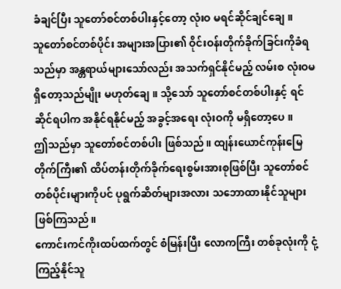ခံချင်ပြီး သူတော်စင်တစ်ပါးနှင့်တော့ လုံးဝ မရင်ဆိုင်ချင်ချေ။
သူတော်စင်တစ်ပိုင်း အများအပြား၏ ဝိုင်းဝန်းတိုက်ခိုက်ခြင်းကိုခံရသည်မှာ အန္တရာယ်များသော်လည်း အသက်ရှင်နိုင်မည့် လမ်းစ လုံးဝမရှိတော့သည်မျိုး မဟုတ်ချေ။ သို့သော် သူတော်စင်တစ်ပါးနှင့် ရင်ဆိုင်ရပါက အနိုင်ရနိုင်မည့် အခွင့်အရေး လုံးဝကို မရှိတော့ပေ။
ဤသည်မှာ သူတော်စင်တစ်ပါး ဖြစ်သည်။ ထျန်းယောင်ကုန်းမြေတိုက်ကြီး၏ ထိပ်တန်းတိုက်ခိုက်ရေးစွမ်းအားစုဖြစ်ပြီး သူတော်စင်တစ်ပိုင်းများကိုပင် ပုရွက်ဆိတ်များအလား သဘောထားနိုင်သူများဖြစ်ကြသည်။
ကောင်းကင်ကိုးထပ်ထက်တွင် စံမြန်းပြီး လောကကြီး တစ်ခုလုံးကို ငုံ့ကြည့်နိုင်သူ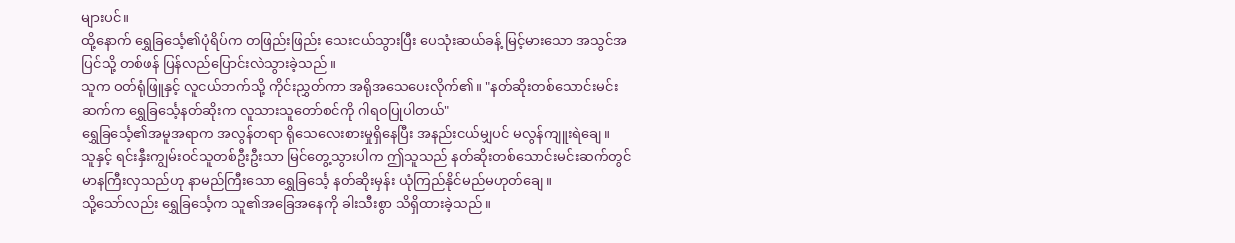များပင်။
ထို့နောက် ရွှေခြင်္သေ့၏ပုံရိပ်က တဖြည်းဖြည်း သေးငယ်သွားပြီး ပေသုံးဆယ်ခန့် မြင့်မားသော အသွင်အပြင်သို့ တစ်ဖန် ပြန်လည်ပြောင်းလဲသွားခဲ့သည်။
သူက ဝတ်ရုံဖြူနှင့် လူငယ်ဘက်သို့ ကိုင်းညွှတ်ကာ အရိုအသေပေးလိုက်၏။ "နတ်ဆိုးတစ်သောင်းမင်းဆက်က ရွှေခြင်္သေ့နတ်ဆိုးက လူသားသူတော်စင်ကို ဂါရဝပြုပါတယ်"
ရွှေခြင်္သေ့၏အမူအရာက အလွန်တရာ ရိုသေလေးစားမှုရှိနေပြီး အနည်းငယ်မျှပင် မလွန်ကျူးရဲချေ။
သူနှင့် ရင်းနှီးကျွမ်းဝင်သူတစ်ဦးဦးသာ မြင်တွေ့သွားပါက ဤသူသည် နတ်ဆိုးတစ်သောင်းမင်းဆက်တွင် မာနကြီးလှသည်ဟု နာမည်ကြီးသော ရွှေခြင်္သေ့ နတ်ဆိုးမှန်း ယုံကြည်နိုင်မည်မဟုတ်ချေ။
သို့သော်လည်း ရွှေခြင်္သေ့က သူ၏အခြေအနေကို ခါးသီးစွာ သိရှိထားခဲ့သည်။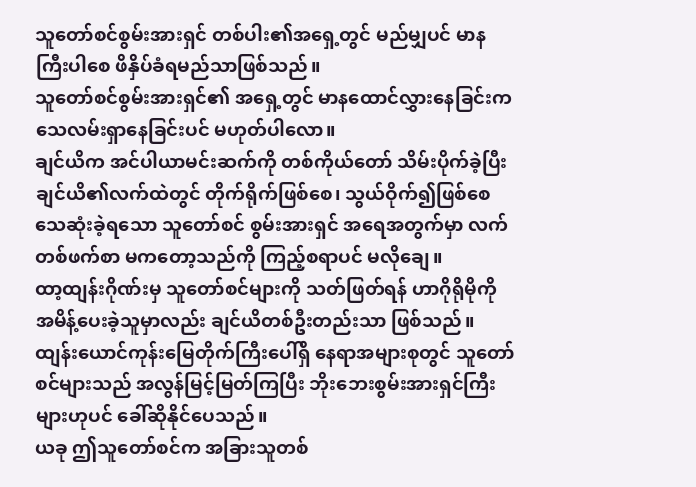သူတော်စင်စွမ်းအားရှင် တစ်ပါး၏အရှေ့တွင် မည်မျှပင် မာနကြီးပါစေ ဖိနှိပ်ခံရမည်သာဖြစ်သည်။
သူတော်စင်စွမ်းအားရှင်၏ အရှေ့တွင် မာနထောင်လွှားနေခြင်းက သေလမ်းရှာနေခြင်းပင် မဟုတ်ပါလော။
ချင်ယိက အင်ပါယာမင်းဆက်ကို တစ်ကိုယ်တော် သိမ်းပိုက်ခဲ့ပြီး ချင်ယိ၏လက်ထဲတွင် တိုက်ရိုက်ဖြစ်စေ၊ သွယ်ဝိုက်၍ဖြစ်စေ သေဆုံးခဲ့ရသော သူတော်စင် စွမ်းအားရှင် အရေအတွက်မှာ လက်တစ်ဖက်စာ မကတော့သည်ကို ကြည့်စရာပင် မလိုချေ။
ထာ့ထျန်းဂိုဏ်းမှ သူတော်စင်များကို သတ်ဖြတ်ရန် ဟာဂိုရိုမိုကို အမိန့်ပေးခဲ့သူမှာလည်း ချင်ယိတစ်ဦးတည်းသာ ဖြစ်သည်။
ထျန်းယောင်ကုန်းမြေတိုက်ကြီးပေါ်ရှိ နေရာအများစုတွင် သူတော်စင်များသည် အလွန်မြင့်မြတ်ကြပြီး ဘိုးဘေးစွမ်းအားရှင်ကြီးများဟုပင် ခေါ်ဆိုနိုင်ပေသည်။
ယခု ဤသူတော်စင်က အခြားသူတစ်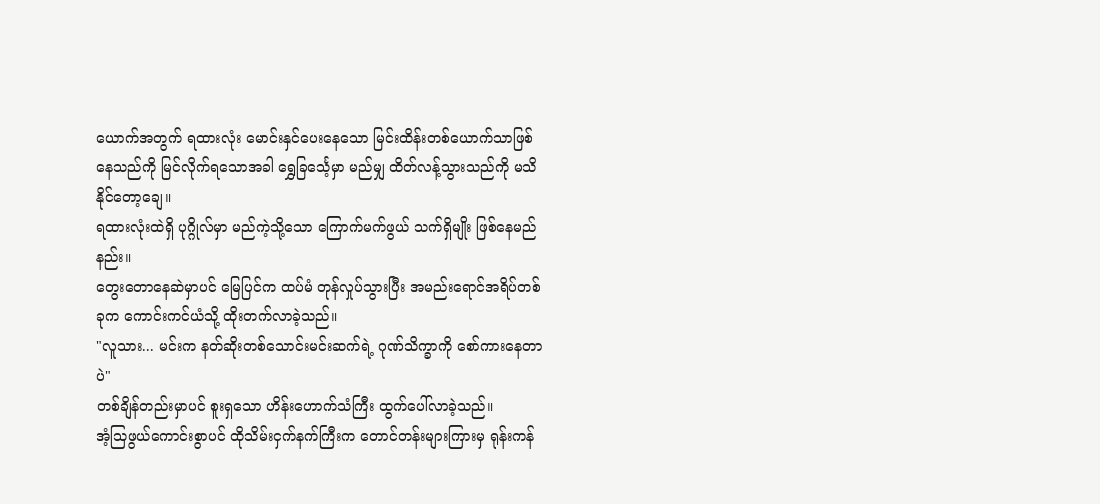ယောက်အတွက် ရထားလုံး မောင်းနှင်ပေးနေသော မြင်းထိန်းတစ်ယောက်သာဖြစ်နေသည်ကို မြင်လိုက်ရသောအခါ ရွှေခြင်္သေ့မှာ မည်မျှ ထိတ်လန့်သွားသည်ကို မသိနိုင်တော့ချေ။
ရထားလုံးထဲရှိ ပုဂ္ဂိုလ်မှာ မည်ကဲ့သို့သော ကြောက်မက်ဖွယ် သက်ရှိမျိုး ဖြစ်နေမည်နည်း။
တွေးတောနေဆဲမှာပင် မြေပြင်က ထပ်မံ တုန်လှုပ်သွားပြီး အမည်းရောင်အရိပ်တစ်ခုက ကောင်းကင်ယံသို့ ထိုးတက်လာခဲ့သည်။
"လူသား... မင်းက နတ်ဆိုးတစ်သောင်းမင်းဆက်ရဲ့ ဂုဏ်သိက္ခာကို စော်ကားနေတာပဲ"
တစ်ချိန်တည်းမှာပင် စူးရှသော ဟိန်းဟောက်သံကြီး ထွက်ပေါ်လာခဲ့သည်။
အံ့သြဖွယ်ကောင်းစွာပင် ထိုသိမ်းငှက်နက်ကြီးက တောင်တန်းများကြားမှ ရုန်းကန်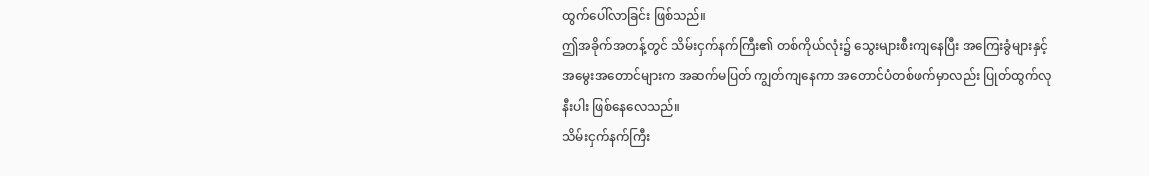ထွက်ပေါ်လာခြင်း ဖြစ်သည်။
ဤအခိုက်အတန့်တွင် သိမ်းငှက်နက်ကြီး၏ တစ်ကိုယ်လုံး၌ သွေးများစီးကျနေပြီး အကြေးခွံများနှင့် အမွေးအတောင်များက အဆက်မပြတ် ကျွတ်ကျနေကာ အတောင်ပံတစ်ဖက်မှာလည်း ပြုတ်ထွက်လုနီးပါး ဖြစ်နေလေသည်။
သိမ်းငှက်နက်ကြီး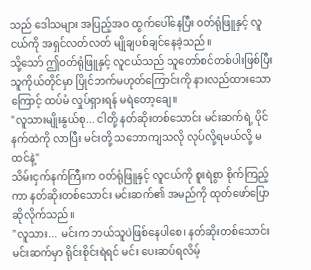သည် ဒေါသများ အပြည့်အဝ ထွက်ပေါ်နေပြီး ဝတ်ရုံဖြူနှင့် လူငယ်ကို အရှင်လတ်လတ် မျိုချပစ်ချင်နေခဲ့သည်။
သို့သော် ဤဝတ်ရုံဖြူနှင့် လူငယ်သည် သူတော်စင်တစ်ပါးဖြစ်ပြီး သူကိုယ်တိုင်မှာ ပြိုင်ဘက်မဟုတ်ကြောင်းကို နားလည်ထားသောကြောင့် ထပ်မံ လှုပ်ရှားရန် မရဲတော့ချေ။
"လူသားမျိုးနွယ်စု... ငါတို့ နတ်ဆိုးတစ်သောင်း မင်းဆက်ရဲ့ ပိုင်နက်ထဲကို လာပြီး မင်းတို့ သဘောကျသလို လုပ်လို့ရမယ်လို့ မထင်နဲ့"
သိမ်းငှက်နက်ကြီးက ဝတ်ရုံဖြူနှင့် လူငယ်ကို စူးရဲစွာ စိုက်ကြည့်ကာ နတ်ဆိုးတစ်သောင်း မင်းဆက်၏ အမည်ကို ထုတ်ဖော်ပြောဆိုလိုက်သည်။
"လူသား... မင်းက ဘယ်သူပဲဖြစ်နေပါစေ၊ နတ်ဆိုးတစ်သောင်းမင်းဆက်မှာ ရိုင်းစိုင်းရဲရင် မင်း ပေးဆပ်ရလိမ့်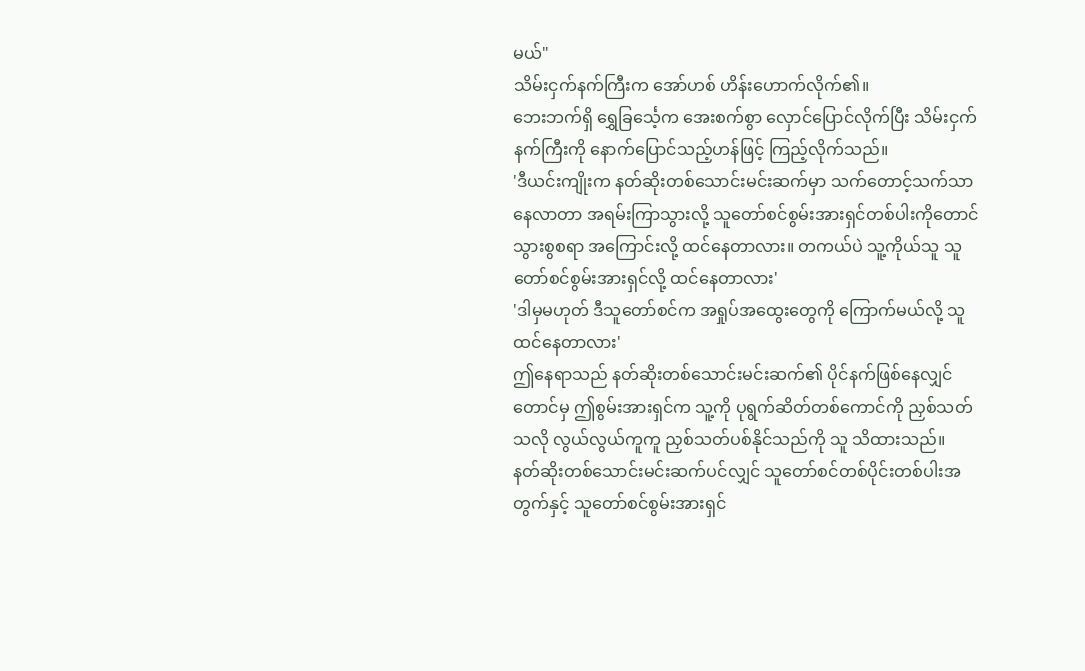မယ်"
သိမ်းငှက်နက်ကြီးက အော်ဟစ် ဟိန်းဟောက်လိုက်၏။
ဘေးဘက်ရှိ ရွှေခြင်္သေ့က အေးစက်စွာ လှောင်ပြောင်လိုက်ပြီး သိမ်းငှက်နက်ကြီးကို နောက်ပြောင်သည့်ဟန်ဖြင့် ကြည့်လိုက်သည်။
'ဒီယင်းကျိုးက နတ်ဆိုးတစ်သောင်းမင်းဆက်မှာ သက်တောင့်သက်သာနေလာတာ အရမ်းကြာသွားလို့ သူတော်စင်စွမ်းအားရှင်တစ်ပါးကိုတောင် သွားစွစရာ အကြောင်းလို့ ထင်နေတာလား။ တကယ်ပဲ သူ့ကိုယ်သူ သူတော်စင်စွမ်းအားရှင်လို့ ထင်နေတာလား'
'ဒါမှမဟုတ် ဒီသူတော်စင်က အရှုပ်အထွေးတွေကို ကြောက်မယ်လို့ သူ ထင်နေတာလား'
ဤနေရာသည် နတ်ဆိုးတစ်သောင်းမင်းဆက်၏ ပိုင်နက်ဖြစ်နေလျှင်တောင်မှ ဤစွမ်းအားရှင်က သူ့ကို ပုရွက်ဆိတ်တစ်ကောင်ကို ညှစ်သတ်သလို လွယ်လွယ်ကူကူ ညှစ်သတ်ပစ်နိုင်သည်ကို သူ သိထားသည်။
နတ်ဆိုးတစ်သောင်းမင်းဆက်ပင်လျှင် သူတော်စင်တစ်ပိုင်းတစ်ပါးအတွက်နှင့် သူတော်စင်စွမ်းအားရှင်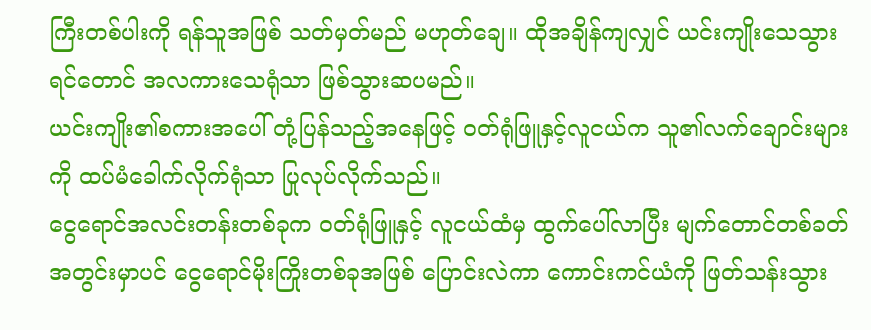ကြီးတစ်ပါးကို ရန်သူအဖြစ် သတ်မှတ်မည် မဟုတ်ချေ။ ထိုအချိန်ကျလျှင် ယင်းကျိုးသေသွားရင်တောင် အလကားသေရုံသာ ဖြစ်သွားဆပမည်။
ယင်းကျိုး၏စကားအပေါ် တုံ့ပြန်သည့်အနေဖြင့် ဝတ်ရုံဖြူနှင့်လူငယ်က သူ၏လက်ချောင်းများကို ထပ်မံခေါက်လိုက်ရုံသာ ပြုလုပ်လိုက်သည်။
ငွေရောင်အလင်းတန်းတစ်ခုက ဝတ်ရုံဖြူနှင့် လူငယ်ထံမှ ထွက်ပေါ်လာပြီး မျက်တောင်တစ်ခတ်အတွင်းမှာပင် ငွေရောင်မိုးကြိုးတစ်ခုအဖြစ် ပြောင်းလဲကာ ကောင်းကင်ယံကို ဖြတ်သန်းသွား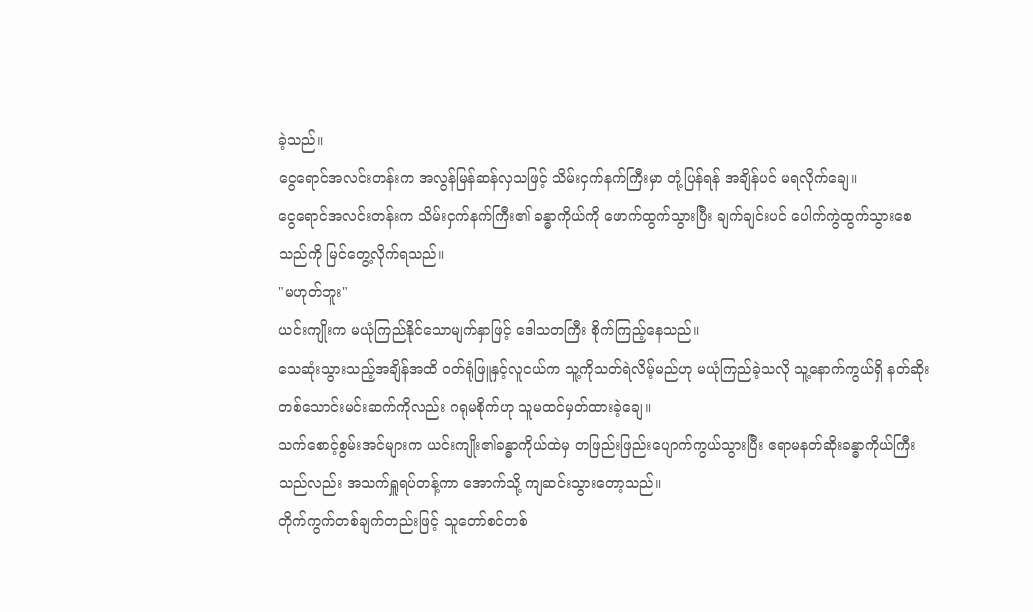ခဲ့သည်။
ငွေရောင်အလင်းတန်းက အလွန်မြန်ဆန်လှသဖြင့် သိမ်းငှက်နက်ကြီးမှာ တုံ့ပြန်ရန် အချိန်ပင် မရလိုက်ချေ။
ငွေရောင်အလင်းတန်းက သိမ်းငှက်နက်ကြီး၏ ခန္ဓာကိုယ်ကို ဖောက်ထွက်သွားပြီး ချက်ချင်းပင် ပေါက်ကွဲထွက်သွားစေသည်ကို မြင်တွေ့လိုက်ရသည်။
"မဟုတ်ဘူး"
ယင်းကျိုးက မယုံကြည်နိုင်သောမျက်နှာဖြင့် ဒေါသတကြီး စိုက်ကြည့်နေသည်။
သေဆုံးသွားသည့်အချိန်အထိ ဝတ်ရုံဖြူနှင့်လူငယ်က သူ့ကိုသတ်ရဲလိမ့်မည်ဟု မယုံကြည်ခဲ့သလို သူ့နောက်ကွယ်ရှိ နတ်ဆိုးတစ်သောင်းမင်းဆက်ကိုလည်း ဂရုမစိုက်ဟု သူမထင်မှတ်ထားခဲ့ချေ။
သက်စောင့်စွမ်းအင်များက ယင်းကျိုး၏ခန္ဓာကိုယ်ထဲမှ တဖြည်းဖြည်းပျောက်ကွယ်သွားပြီး ဧရာမနတ်ဆိုးခန္ဓာကိုယ်ကြီးသည်လည်း အသက်ရှူရပ်တန့်ကာ အောက်သို့ ကျဆင်းသွားတော့သည်။
တိုက်ကွက်တစ်ချက်တည်းဖြင့် သူတော်စင်တစ်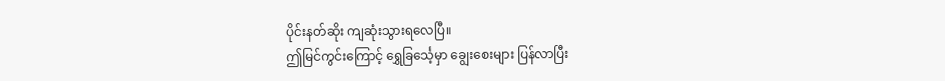ပိုင်းနတ်ဆိုး ကျဆုံးသွားရလေပြီ။
ဤမြင်ကွင်းကြောင့် ရွှေခြင်္သေ့မှာ ချွေးစေးများ ပြန်လာပြီး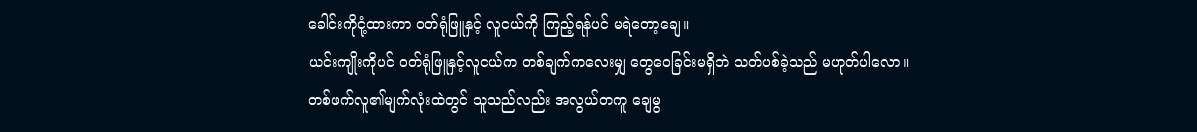ခေါင်းကိုငုံ့ထားကာ ဝတ်ရုံဖြူနှင့် လူငယ်ကို ကြည့်ရန်ပင် မရဲတော့ချေ။
ယင်းကျိုးကိုပင် ဝတ်ရုံဖြူနှင့်လူငယ်က တစ်ချက်ကလေးမျှ တွေဝေခြင်းမရှိဘဲ သတ်ပစ်ခဲ့သည် မဟုတ်ပါလော။
တစ်ဖက်လူ၏မျက်လုံးထဲတွင် သူသည်လည်း အလွယ်တကူ ချေမွ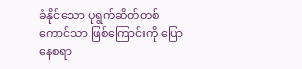ခံနိုင်သော ပုရွက်ဆိတ်တစ်ကောင်သာ ဖြစ်ကြောင်းကို ပြောနေစရာ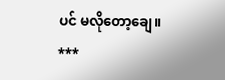ပင် မလိုတော့ချေ။
***